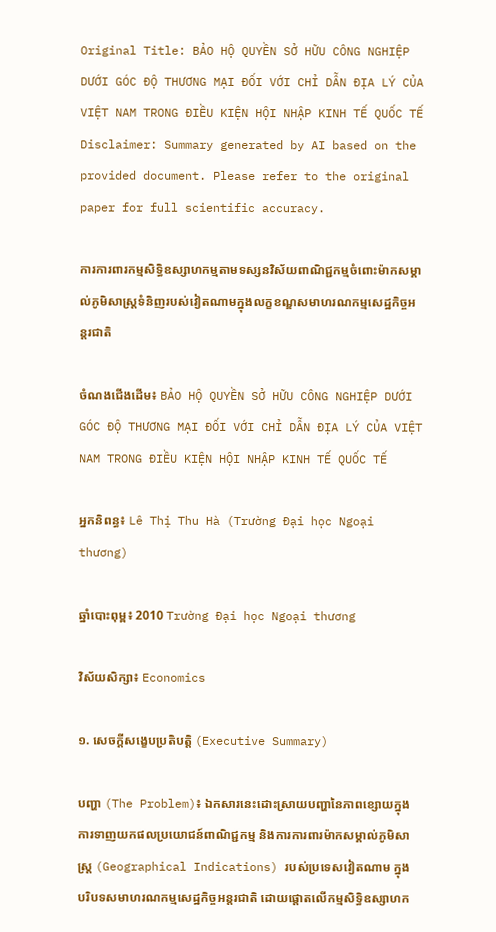Original Title: BẢO HỘ QUYỀN SỞ HỮU CÔNG NGHIỆP DƯỚI GÓC ĐỘ THƯƠNG MẠI ĐỐI VỚI CHỈ DẪN ĐỊA LÝ CỦA VIỆT NAM TRONG ĐIỀU KIỆN HỘI NHẬP KINH TẾ QUỐC TẾ
Disclaimer: Summary generated by AI based on the provided document. Please refer to the original paper for full scientific accuracy.

ការការពារកម្មសិទ្ធិឧស្សាហកម្មតាមទស្សនវិស័យពាណិជ្ជកម្មចំពោះម៉ាកសម្គាល់ភូមិសាស្ត្រទំនិញរបស់វៀតណាមក្នុងលក្ខខណ្ឌសមាហរណកម្មសេដ្ឋកិច្ចអន្តរជាតិ

ចំណងជើងដើម៖ BẢO HỘ QUYỀN SỞ HỮU CÔNG NGHIỆP DƯỚI GÓC ĐỘ THƯƠNG MẠI ĐỐI VỚI CHỈ DẪN ĐỊA LÝ CỦA VIỆT NAM TRONG ĐIỀU KIỆN HỘI NHẬP KINH TẾ QUỐC TẾ

អ្នកនិពន្ធ៖ Lê Thị Thu Hà (Trường Đại học Ngoại thương)

ឆ្នាំបោះពុម្ព៖ 2010 Trường Đại học Ngoại thương

វិស័យសិក្សា៖ Economics

១. សេចក្តីសង្ខេបប្រតិបត្តិ (Executive Summary)

បញ្ហា (The Problem)៖ ឯកសារនេះដោះស្រាយបញ្ហានៃភាពខ្សោយក្នុងការទាញយកផលប្រយោជន៍ពាណិជ្ជកម្ម និងការការពារម៉ាកសម្គាល់ភូមិសាស្ត្រ (Geographical Indications) របស់ប្រទេសវៀតណាម ក្នុងបរិបទសមាហរណកម្មសេដ្ឋកិច្ចអន្តរជាតិ ដោយផ្តោតលើកម្មសិទ្ធិឧស្សាហក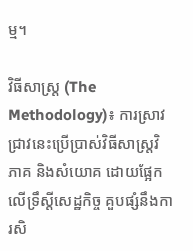ម្ម។

វិធីសាស្ត្រ (The Methodology)៖ ការស្រាវជ្រាវនេះប្រើប្រាស់វិធីសាស្ត្រវិភាគ និងសំយោគ ដោយផ្អែកលើទ្រឹស្តីសេដ្ឋកិច្ច គួបផ្សំនឹងការសិ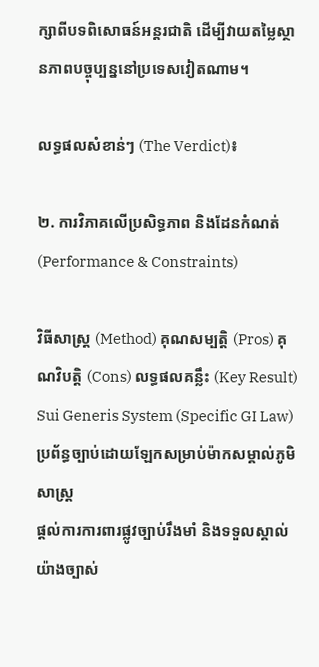ក្សាពីបទពិសោធន៍អន្តរជាតិ ដើម្បីវាយតម្លៃស្ថានភាពបច្ចុប្បន្ននៅប្រទេសវៀតណាម។

លទ្ធផលសំខាន់ៗ (The Verdict)៖

២. ការវិភាគលើប្រសិទ្ធភាព និងដែនកំណត់ (Performance & Constraints)

វិធីសាស្ត្រ (Method) គុណសម្បត្តិ (Pros) គុណវិបត្តិ (Cons) លទ្ធផលគន្លឹះ (Key Result)
Sui Generis System (Specific GI Law)
ប្រព័ន្ធច្បាប់ដោយឡែកសម្រាប់ម៉ាកសម្គាល់ភូមិសាស្ត្រ
ផ្តល់ការការពារផ្លូវច្បាប់រឹងមាំ និងទទួលស្គាល់យ៉ាងច្បាស់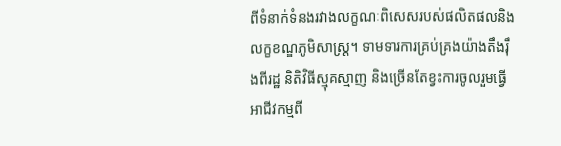ពីទំនាក់ទំនងរវាងលក្ខណៈពិសេសរបស់ផលិតផលនិងលក្ខខណ្ឌភូមិសាស្ត្រ។ ទាមទារការគ្រប់គ្រងយ៉ាងតឹងរ៉ឹងពីរដ្ឋ និតិវិធីស្មុគស្មាញ និងច្រើនតែខ្វះការចូលរួមធ្វើអាជីវកម្មពី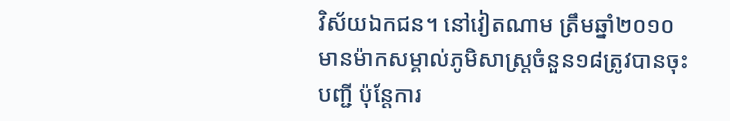វិស័យឯកជន។ នៅវៀតណាម ត្រឹមឆ្នាំ២០១០ មានម៉ាកសម្គាល់ភូមិសាស្ត្រចំនួន១៨ត្រូវបានចុះបញ្ជី ប៉ុន្តែការ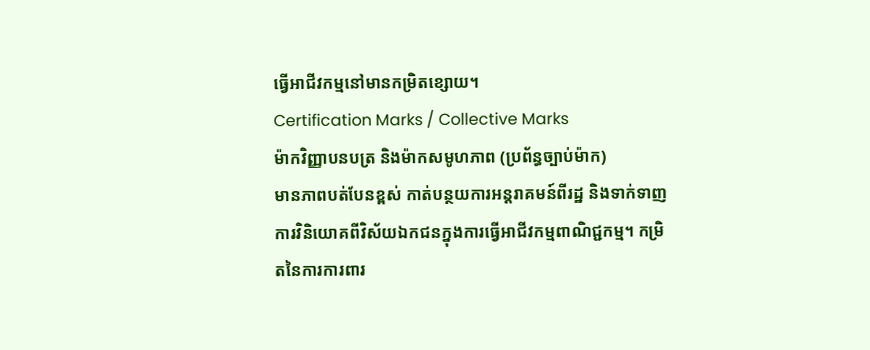ធ្វើអាជីវកម្មនៅមានកម្រិតខ្សោយ។
Certification Marks / Collective Marks
ម៉ាកវិញ្ញាបនបត្រ និងម៉ាកសមូហភាព (ប្រព័ន្ធច្បាប់ម៉ាក)
មានភាពបត់បែនខ្ពស់ កាត់បន្ថយការអន្តរាគមន៍ពីរដ្ឋ និងទាក់ទាញការវិនិយោគពីវិស័យឯកជនក្នុងការធ្វើអាជីវកម្មពាណិជ្ជកម្ម។ កម្រិតនៃការការពារ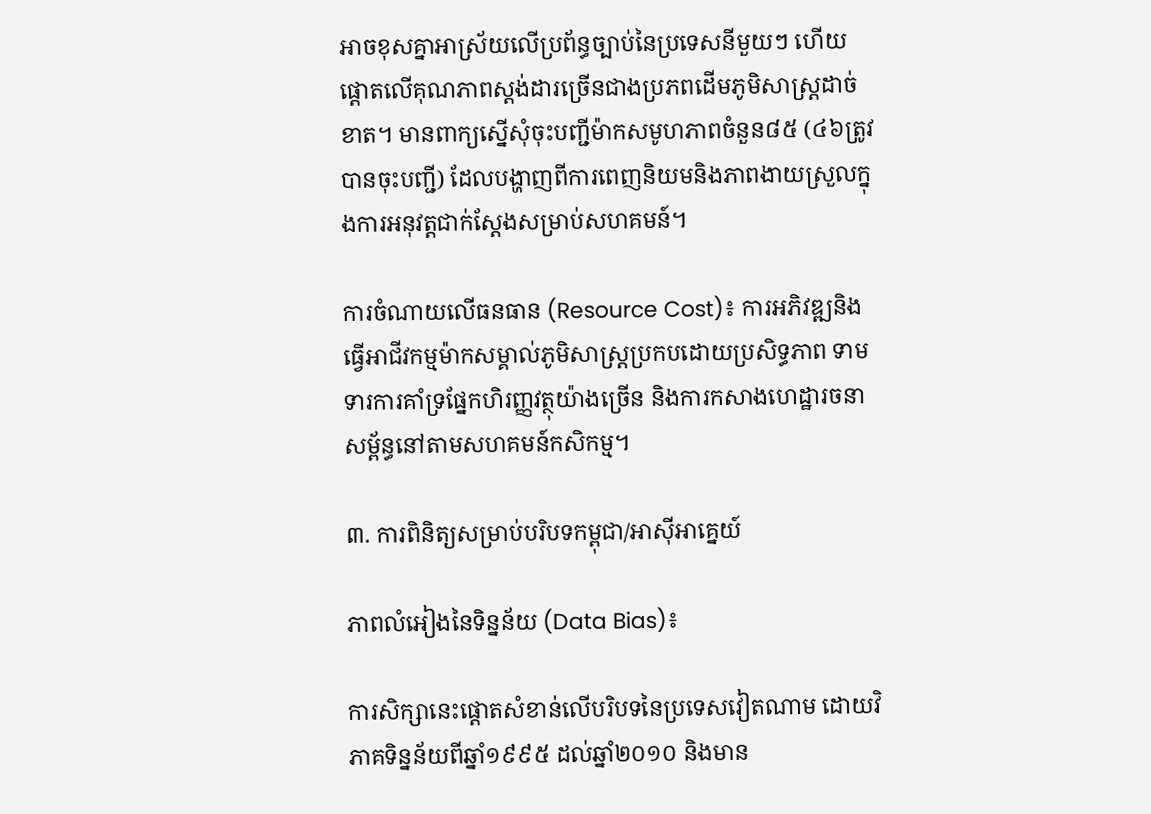អាចខុសគ្នាអាស្រ័យលើប្រព័ន្ធច្បាប់នៃប្រទេសនីមួយៗ ហើយផ្តោតលើគុណភាពស្តង់ដារច្រើនជាងប្រភពដើមភូមិសាស្ត្រដាច់ខាត។ មានពាក្យស្នើសុំចុះបញ្ជីម៉ាកសមូហភាពចំនួន៨៥ (៤៦ត្រូវបានចុះបញ្ជី) ដែលបង្ហាញពីការពេញនិយមនិងភាពងាយស្រួលក្នុងការអនុវត្តជាក់ស្តែងសម្រាប់សហគមន៍។

ការចំណាយលើធនធាន (Resource Cost)៖ ការអភិវឌ្ឍនិងធ្វើអាជីវកម្មម៉ាកសម្គាល់ភូមិសាស្ត្រប្រកបដោយប្រសិទ្ធភាព ទាមទារការគាំទ្រផ្នែកហិរញ្ញវត្ថុយ៉ាងច្រើន និងការកសាងហេដ្ឋារចនាសម្ព័ន្ធនៅតាមសហគមន៍កសិកម្ម។

៣. ការពិនិត្យសម្រាប់បរិបទកម្ពុជា/អាស៊ីអាគ្នេយ៍

ភាពលំអៀងនៃទិន្នន័យ (Data Bias)៖

ការសិក្សានេះផ្តោតសំខាន់លើបរិបទនៃប្រទេសវៀតណាម ដោយវិភាគទិន្នន័យពីឆ្នាំ១៩៩៥ ដល់ឆ្នាំ២០១០ និងមាន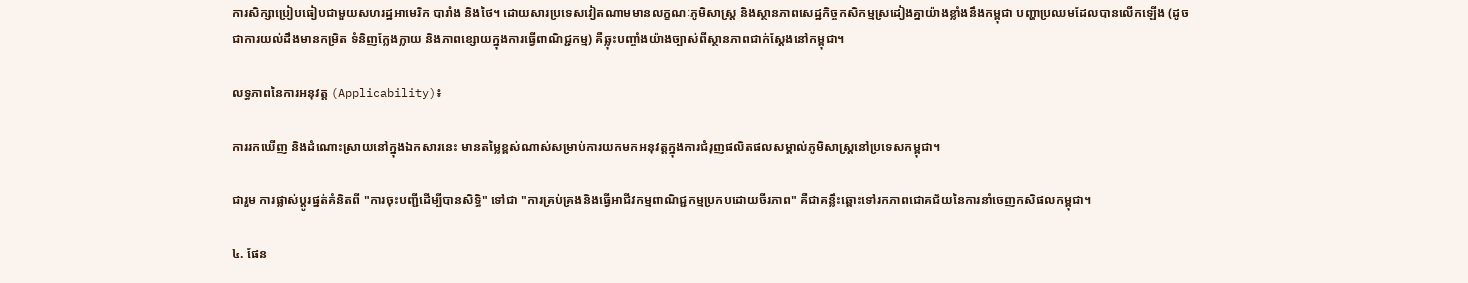ការសិក្សាប្រៀបធៀបជាមួយសហរដ្ឋអាមេរិក បារាំង និងថៃ។ ដោយសារប្រទេសវៀតណាមមានលក្ខណៈភូមិសាស្ត្រ និងស្ថានភាពសេដ្ឋកិច្ចកសិកម្មស្រដៀងគ្នាយ៉ាងខ្លាំងនឹងកម្ពុជា បញ្ហាប្រឈមដែលបានលើកឡើង (ដូចជាការយល់ដឹងមានកម្រិត ទំនិញក្លែងក្លាយ និងភាពខ្សោយក្នុងការធ្វើពាណិជ្ជកម្ម) គឺឆ្លុះបញ្ចាំងយ៉ាងច្បាស់ពីស្ថានភាពជាក់ស្តែងនៅកម្ពុជា។

លទ្ធភាពនៃការអនុវត្ត (Applicability)៖

ការរកឃើញ និងដំណោះស្រាយនៅក្នុងឯកសារនេះ មានតម្លៃខ្ពស់ណាស់សម្រាប់ការយកមកអនុវត្តក្នុងការជំរុញផលិតផលសម្គាល់ភូមិសាស្ត្រនៅប្រទេសកម្ពុជា។

ជារួម ការផ្លាស់ប្តូរផ្នត់គំនិតពី "ការចុះបញ្ជីដើម្បីបានសិទ្ធិ" ទៅជា "ការគ្រប់គ្រងនិងធ្វើអាជីវកម្មពាណិជ្ជកម្មប្រកបដោយចីរភាព" គឺជាគន្លឹះឆ្ពោះទៅរកភាពជោគជ័យនៃការនាំចេញកសិផលកម្ពុជា។

៤. ផែន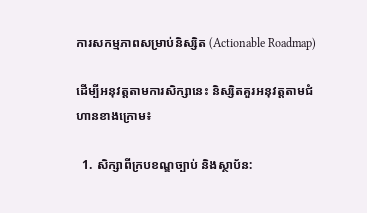ការសកម្មភាពសម្រាប់និស្សិត (Actionable Roadmap)

ដើម្បីអនុវត្តតាមការសិក្សានេះ និស្សិតគួរអនុវត្តតាមជំហានខាងក្រោម៖

  1. សិក្សាពីក្របខណ្ឌច្បាប់ និងស្ថាប័ន: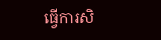ធ្វើការសិ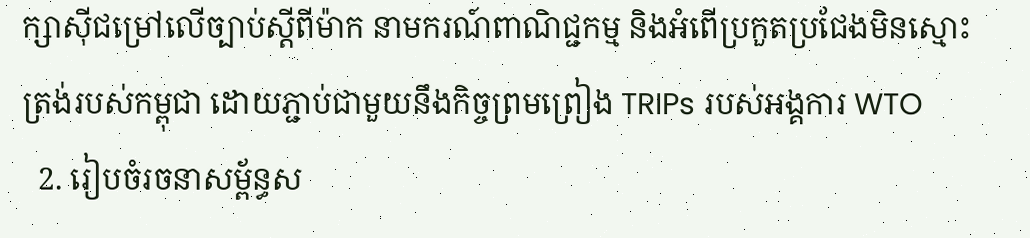ក្សាស៊ីជម្រៅលើច្បាប់ស្តីពីម៉ាក នាមករណ៍ពាណិជ្ជកម្ម និងអំពើប្រកួតប្រជែងមិនស្មោះត្រង់របស់កម្ពុជា ដោយភ្ជាប់ជាមួយនឹងកិច្ចព្រមព្រៀង TRIPs របស់អង្គការ WTO
  2. រៀបចំរចនាសម្ព័ន្ធស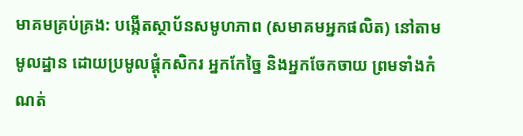មាគមគ្រប់គ្រង: បង្កើតស្ថាប័នសមូហភាព (សមាគមអ្នកផលិត) នៅតាមមូលដ្ឋាន ដោយប្រមូលផ្តុំកសិករ អ្នកកែច្នៃ និងអ្នកចែកចាយ ព្រមទាំងកំណត់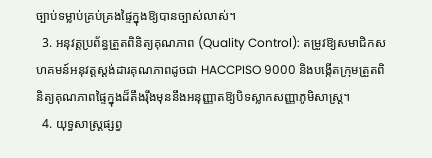ច្បាប់ទម្លាប់គ្រប់គ្រងផ្ទៃក្នុងឱ្យបានច្បាស់លាស់។
  3. អនុវត្តប្រព័ន្ធត្រួតពិនិត្យគុណភាព (Quality Control): តម្រូវឱ្យសមាជិកសហគមន៍អនុវត្តស្តង់ដារគុណភាពដូចជា HACCPISO 9000 និងបង្កើតក្រុមត្រួតពិនិត្យគុណភាពផ្ទៃក្នុងដ៏តឹងរ៉ឹងមុននឹងអនុញ្ញាតឱ្យបិទស្លាកសញ្ញាភូមិសាស្ត្រ។
  4. យុទ្ធសាស្ត្រផ្សព្វ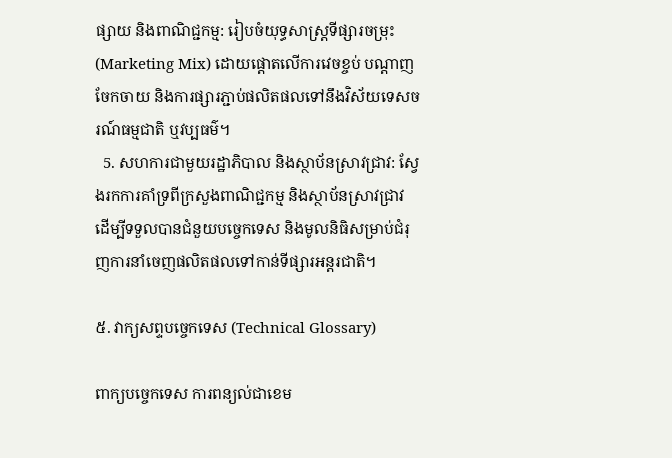ផ្សាយ និងពាណិជ្ជកម្ម: រៀបចំយុទ្ធសាស្ត្រទីផ្សារចម្រុះ (Marketing Mix) ដោយផ្តោតលើការវេចខ្ចប់ បណ្តាញចែកចាយ និងការផ្សារភ្ជាប់ផលិតផលទៅនឹងវិស័យទេសចរណ៍ធម្មជាតិ ឬវប្បធម៌។
  5. សហការជាមួយរដ្ឋាភិបាល និងស្ថាប័នស្រាវជ្រាវ: ស្វែងរកការគាំទ្រពីក្រសួងពាណិជ្ជកម្ម និងស្ថាប័នស្រាវជ្រាវ ដើម្បីទទួលបានជំនួយបច្ចេកទេស និងមូលនិធិសម្រាប់ជំរុញការនាំចេញផលិតផលទៅកាន់ទីផ្សារអន្តរជាតិ។

៥. វាក្យសព្ទបច្ចេកទេស (Technical Glossary)

ពាក្យបច្ចេកទេស ការពន្យល់ជាខេម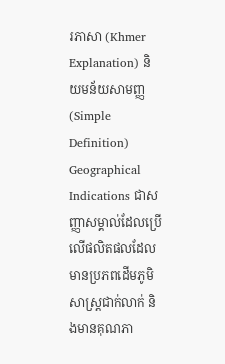រភាសា (Khmer Explanation) និយមន័យសាមញ្ញ (Simple Definition)
Geographical Indications ជាសញ្ញាសម្គាល់ដែលប្រើលើផលិតផលដែលមានប្រភពដើមភូមិសាស្ត្រជាក់លាក់ និងមានគុណភា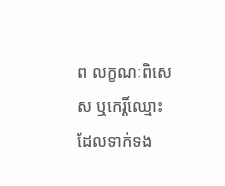ព លក្ខណៈពិសេស ឬកេរ្តិ៍ឈ្មោះដែលទាក់ទង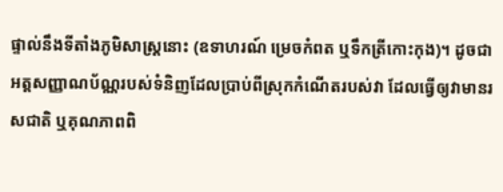ផ្ទាល់នឹងទីតាំងភូមិសាស្ត្រនោះ (ឧទាហរណ៍ ម្រេចកំពត ឬទឹកត្រីកោះកុង)។ ដូចជាអត្តសញ្ញាណប័ណ្ណរបស់ទំនិញដែលប្រាប់ពីស្រុកកំណើតរបស់វា ដែលធ្វើឲ្យវាមានរសជាតិ ឬគុណភាពពិ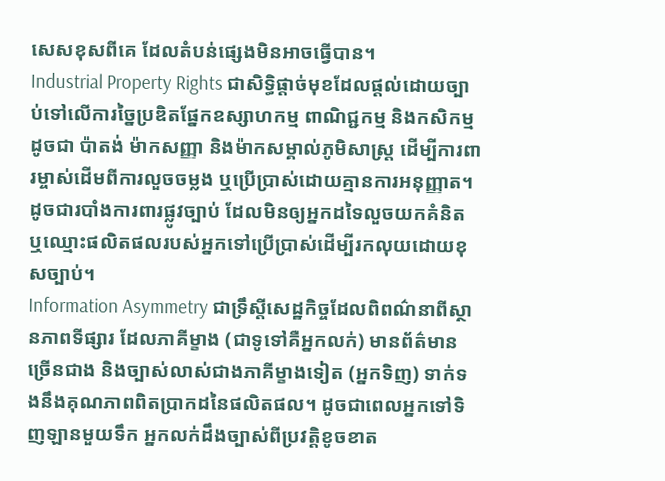សេសខុសពីគេ ដែលតំបន់ផ្សេងមិនអាចធ្វើបាន។
Industrial Property Rights ជាសិទ្ធិផ្តាច់មុខដែលផ្តល់ដោយច្បាប់ទៅលើការច្នៃប្រឌិតផ្នែកឧស្សាហកម្ម ពាណិជ្ជកម្ម និងកសិកម្ម ដូចជា ប៉ាតង់ ម៉ាកសញ្ញា និងម៉ាកសម្គាល់ភូមិសាស្ត្រ ដើម្បីការពារម្ចាស់ដើមពីការលួចចម្លង ឬប្រើប្រាស់ដោយគ្មានការអនុញ្ញាត។ ដូចជារបាំងការពារផ្លូវច្បាប់ ដែលមិនឲ្យអ្នកដទៃលួចយកគំនិត ឬឈ្មោះផលិតផលរបស់អ្នកទៅប្រើប្រាស់ដើម្បីរកលុយដោយខុសច្បាប់។
Information Asymmetry ជាទ្រឹស្តីសេដ្ឋកិច្ចដែលពិពណ៌នាពីស្ថានភាពទីផ្សារ ដែលភាគីម្ខាង (ជាទូទៅគឺអ្នកលក់) មានព័ត៌មានច្រើនជាង និងច្បាស់លាស់ជាងភាគីម្ខាងទៀត (អ្នកទិញ) ទាក់ទងនឹងគុណភាពពិតប្រាកដនៃផលិតផល។ ដូចជាពេលអ្នកទៅទិញឡានមួយទឹក អ្នកលក់ដឹងច្បាស់ពីប្រវត្តិខូចខាត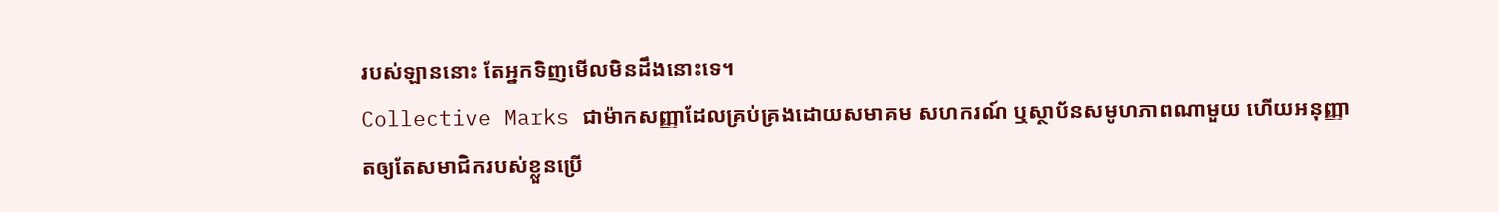របស់ឡាននោះ តែអ្នកទិញមើលមិនដឹងនោះទេ។
Collective Marks ជាម៉ាកសញ្ញាដែលគ្រប់គ្រងដោយសមាគម សហករណ៍ ឬស្ថាប័នសមូហភាពណាមួយ ហើយអនុញ្ញាតឲ្យតែសមាជិករបស់ខ្លួនប្រើ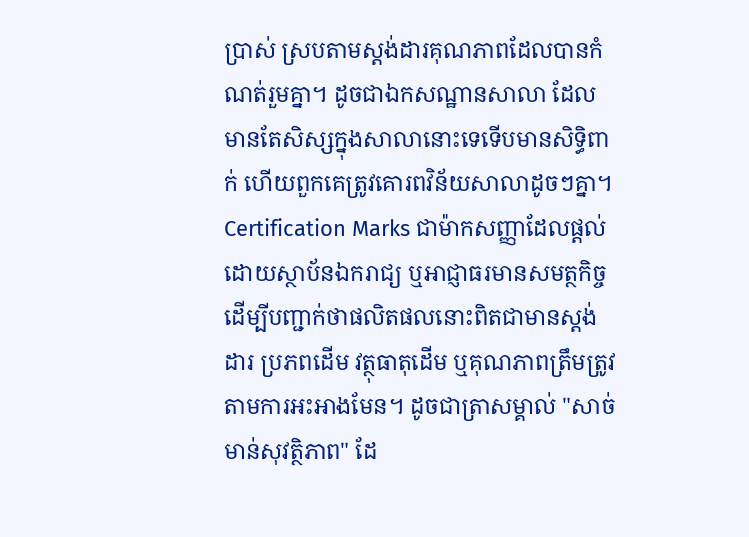ប្រាស់ ស្របតាមស្តង់ដារគុណភាពដែលបានកំណត់រួមគ្នា។ ដូចជាឯកសណ្ឋានសាលា ដែលមានតែសិស្សក្នុងសាលានោះទេទើបមានសិទ្ធិពាក់ ហើយពួកគេត្រូវគោរពវិន័យសាលាដូចៗគ្នា។
Certification Marks ជាម៉ាកសញ្ញាដែលផ្តល់ដោយស្ថាប័នឯករាជ្យ ឬអាជ្ញាធរមានសមត្ថកិច្ច ដើម្បីបញ្ជាក់ថាផលិតផលនោះពិតជាមានស្តង់ដារ ប្រភពដើម វត្ថុធាតុដើម ឬគុណភាពត្រឹមត្រូវតាមការអះអាងមែន។ ដូចជាត្រាសម្គាល់ "សាច់មាន់សុវត្ថិភាព" ដែ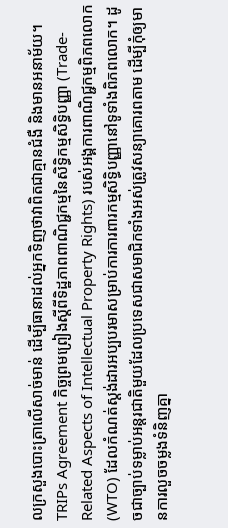លក្រសួងបោះត្រាលើសាច់មាន់ ដើម្បីធានាដល់អ្នកទិញថាវាពិតជាគ្មានជំងឺ និងមានអនាម័យ។
TRIPs Agreement កិច្ចព្រមព្រៀងស្តីពីទិដ្ឋភាពពាណិជ្ជកម្មនៃសិទ្ធិកម្មសិទ្ធិបញ្ញា (Trade-Related Aspects of Intellectual Property Rights) របស់អង្គការពាណិជ្ជកម្មពិភពលោក (WTO) ដែលកំណត់ស្តង់ដារអប្បបរមាសម្រាប់ការការពារកម្មសិទ្ធិបញ្ញានៅទូទាំងពិភពលោក។ ដូចជាច្បាប់ទម្លាប់អន្តរជាតិមួយដែលប្រទេសជាសមាជិកទាំងអស់ត្រូវសន្យាគោរពតាម ដើម្បីកុំឲ្យមានការលួចចម្លងទំនិញគ្នា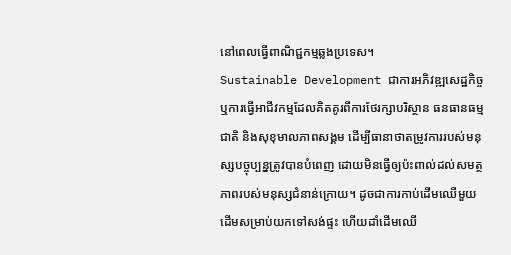នៅពេលធ្វើពាណិជ្ជកម្មឆ្លងប្រទេស។
Sustainable Development ជាការអភិវឌ្ឍសេដ្ឋកិច្ច ឬការធ្វើអាជីវកម្មដែលគិតគូរពីការថែរក្សាបរិស្ថាន ធនធានធម្មជាតិ និងសុខុមាលភាពសង្គម ដើម្បីធានាថាតម្រូវការរបស់មនុស្សបច្ចុប្បន្នត្រូវបានបំពេញ ដោយមិនធ្វើឲ្យប៉ះពាល់ដល់សមត្ថភាពរបស់មនុស្សជំនាន់ក្រោយ។ ដូចជាការកាប់ដើមឈើមួយដើមសម្រាប់យកទៅសង់ផ្ទះ ហើយដាំដើមឈើ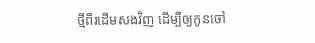ថ្មីពីរដើមសងវិញ ដើម្បីឲ្យកូនចៅ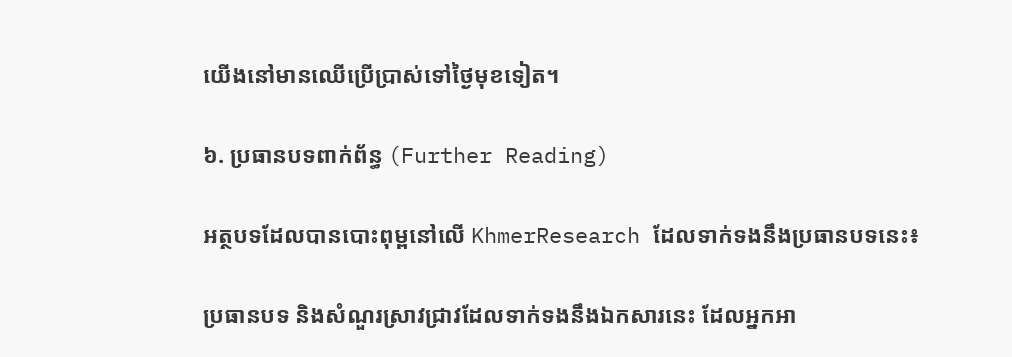យើងនៅមានឈើប្រើប្រាស់ទៅថ្ងៃមុខទៀត។

៦. ប្រធានបទពាក់ព័ន្ធ (Further Reading)

អត្ថបទដែលបានបោះពុម្ពនៅលើ KhmerResearch ដែលទាក់ទងនឹងប្រធានបទនេះ៖

ប្រធានបទ និងសំណួរស្រាវជ្រាវដែលទាក់ទងនឹងឯកសារនេះ ដែលអ្នកអា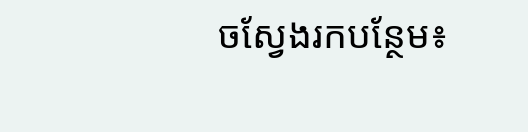ចស្វែងរកបន្ថែម៖